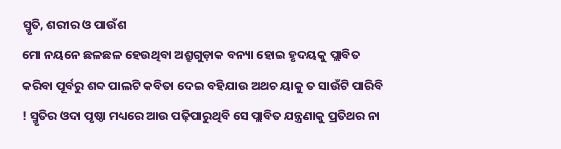ସ୍ମୃତି, ଶରୀର ଓ ପାଉଁଶ
ମୋ ନୟନେ ଛଳଛଳ ହେଉଥିବା ଅଶ୍ରୁଗୁଡ଼ାକ ବନ୍ୟା ହୋଇ ହୃଦୟକୁ ପ୍ଲାବିତ କରିବା ପୂର୍ବରୁ ଶବ୍ଦ ପାଲଟି କବିତା ଦେଇ ବହିଯାଉ ଅଥଚ ୟାକୁ ତ ସାଉଁଟି ପାରିବି ! ସ୍ମୃତିର ଓଦା ପୃଷ୍ଠା ମଧ୍ୟରେ ଆଉ ପଢ଼ିପାରୁଥିବି ସେ ପ୍ଲାବିତ ଯନ୍ତ୍ରଣାକୁ ପ୍ରତିଥର ନା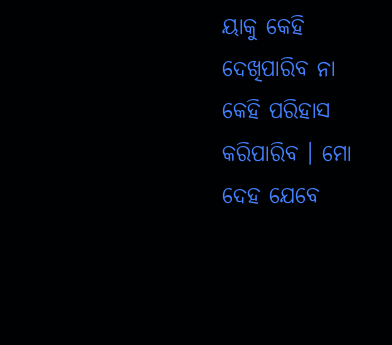ୟାକୁ କେହି ଦେଖିପାରିବ ନା କେହି ପରିହାସ କରିପାରିବ । ମୋ ଦେହ ଯେବେ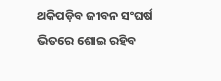ଥକିପଡ଼ିବ ଜୀବନ ସଂଘର୍ଷ ଭିତରେ ଶୋଇ ରହିବ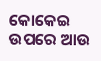କୋକେଇ ଉପରେ ଆଉ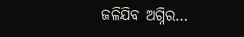ଜଳିଯିବ ଅଗ୍ନିର…